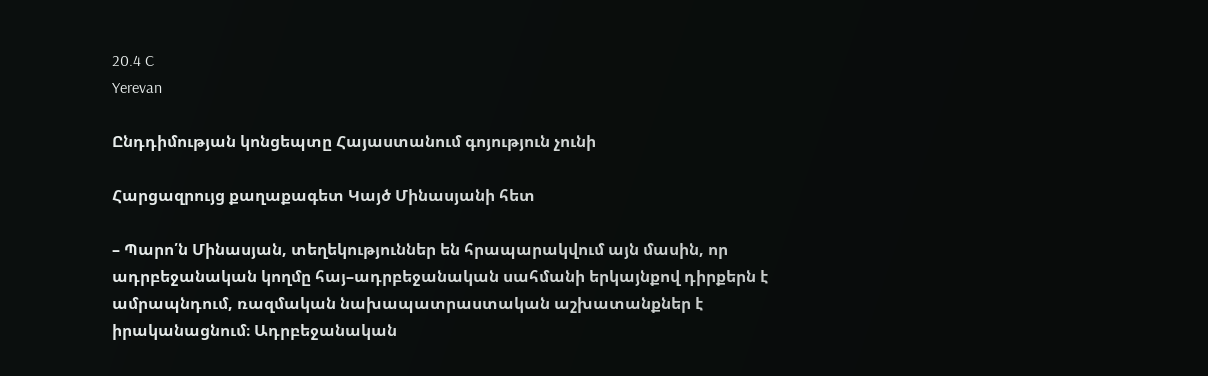20.4 C
Yerevan

Ընդդիմության կոնցեպտը Հայաստանում գոյություն չունի

Հարցազրույց քաղաքագետ Կայծ Մինասյանի հետ

– Պարո՛ն Մինասյան, տեղեկություններ են հրապարակվում այն մասին, որ ադրբեջանական կողմը հայ–ադրբեջանական սահմանի երկայնքով դիրքերն է ամրապնդում, ռազմական նախապատրաստական աշխատանքներ է իրականացնում։ Ադրբեջանական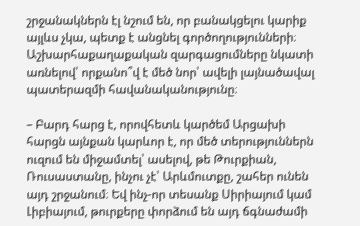շրջանակներն էլ նշում են, որ բանակցելու կարիք այլևս չկա, պետք է անցնել գործողությունների։ Աշխարհաքաղաքական զարգացումները նկատի առնելով՝ որքանո՞վ է մեծ նոր՝ ավելի լայնածավալ պատերազմի հավանականությունը։

– Բարդ հարց է, որովհետև կարծեմ Արցախի հարցն այնքան կարևոր է, որ մեծ տերություններն ուզում են միջամտել՝ ասելով, թե Թուրքիան, Ռուսաստանը, ինչու չէ՝ Արևմուտքը, շահեր ունեն այդ շրջանում։ Եվ ինչ-որ տեսանք Սիրիայում կամ Լիբիայում, թուրքերը փորձում են այդ ճգնաժամի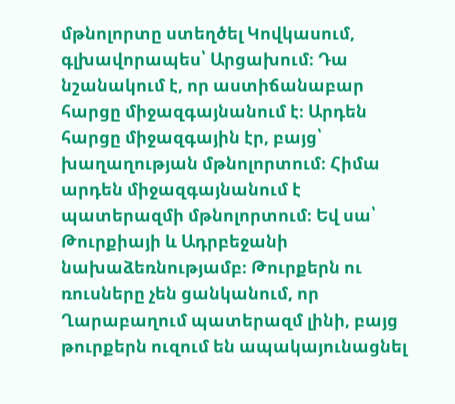մթնոլորտը ստեղծել Կովկասում, գլխավորապես՝ Արցախում։ Դա նշանակում է, որ աստիճանաբար հարցը միջազգայնանում է։ Արդեն հարցը միջազգային էր, բայց՝ խաղաղության մթնոլորտում։ Հիմա արդեն միջազգայնանում է  պատերազմի մթնոլորտում։ Եվ սա՝  Թուրքիայի և Ադրբեջանի նախաձեռնությամբ։ Թուրքերն ու ռուսները չեն ցանկանում, որ Ղարաբաղում պատերազմ լինի, բայց թուրքերն ուզում են ապակայունացնել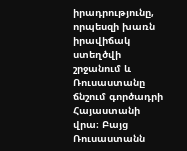իրադրությունը, որպեսզի խառն իրավիճակ ստեղծվի շրջանում և Ռուսաստանը ճնշում գործադրի Հայաստանի վրա։ Բայց Ռուսաստանն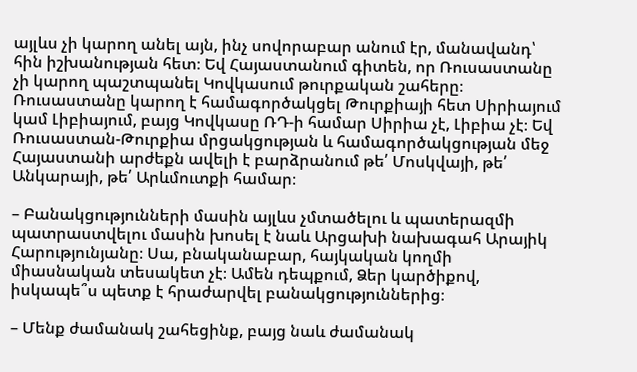այլևս չի կարող անել այն, ինչ սովորաբար անում էր, մանավանդ՝ հին իշխանության հետ։ Եվ Հայաստանում գիտեն, որ Ռուսաստանը չի կարող պաշտպանել Կովկասում թուրքական շահերը։ Ռուսաստանը կարող է համագործակցել Թուրքիայի հետ Սիրիայում կամ Լիբիայում, բայց Կովկասը ՌԴ‑ի համար Սիրիա չէ, Լիբիա չէ։ Եվ Ռուսաստան-Թուրքիա մրցակցության և համագործակցության մեջ Հայաստանի արժեքն ավելի է բարձրանում թե՛ Մոսկվայի, թե՛ Անկարայի, թե՛ Արևմուտքի համար։

– Բանակցությունների մասին այլևս չմտածելու և պատերազմի պատրաստվելու մասին խոսել է նաև Արցախի նախագահ Արայիկ Հարությունյանը։ Սա, բնականաբար, հայկական կողմի միասնական տեսակետ չէ։ Ամեն դեպքում, Ձեր կարծիքով, իսկապե՞ս պետք է հրաժարվել բանակցություններից։

– Մենք ժամանակ շահեցինք, բայց նաև ժամանակ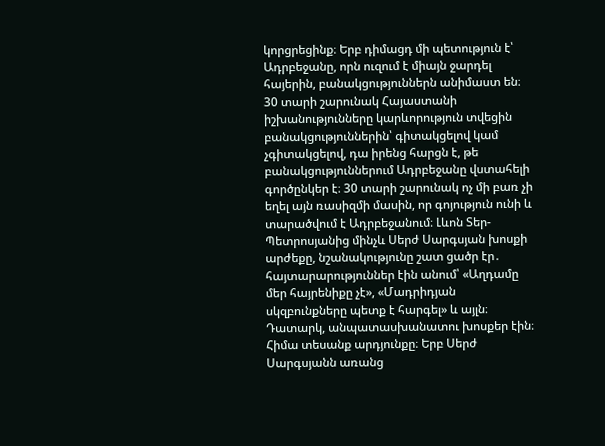կորցրեցինք։ Երբ դիմացդ մի պետություն է՝ Ադրբեջանը, որն ուզում է միայն ջարդել հայերին, բանակցություններն անիմաստ են։ 30 տարի շարունակ Հայաստանի իշխանությունները կարևորություն տվեցին բանակցություններին՝ գիտակցելով կամ չգիտակցելով, դա իրենց հարցն է, թե բանակցություններում Ադրբեջանը վստահելի գործընկեր է։ 30 տարի շարունակ ոչ մի բառ չի եղել այն ռասիզմի մասին, որ գոյություն ունի և տարածվում է Ադրբեջանում։ Լևոն Տեր-Պետրոսյանից մինչև Սերժ Սարգսյան խոսքի արժեքը, նշանակությունը շատ ցածր էր․ հայտարարություններ էին անում՝ «Աղդամը մեր հայրենիքը չէ», «Մադրիդյան սկզբունքները պետք է հարգել» և այլն։ Դատարկ, անպատասխանատու խոսքեր էին։ Հիմա տեսանք արդյունքը։ Երբ Սերժ Սարգսյանն առանց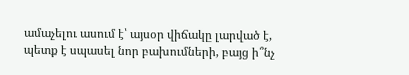ամաչելու ասում է՝ այսօր վիճակը լարված է, պետք է սպասել նոր բախումների, բայց ի՞նչ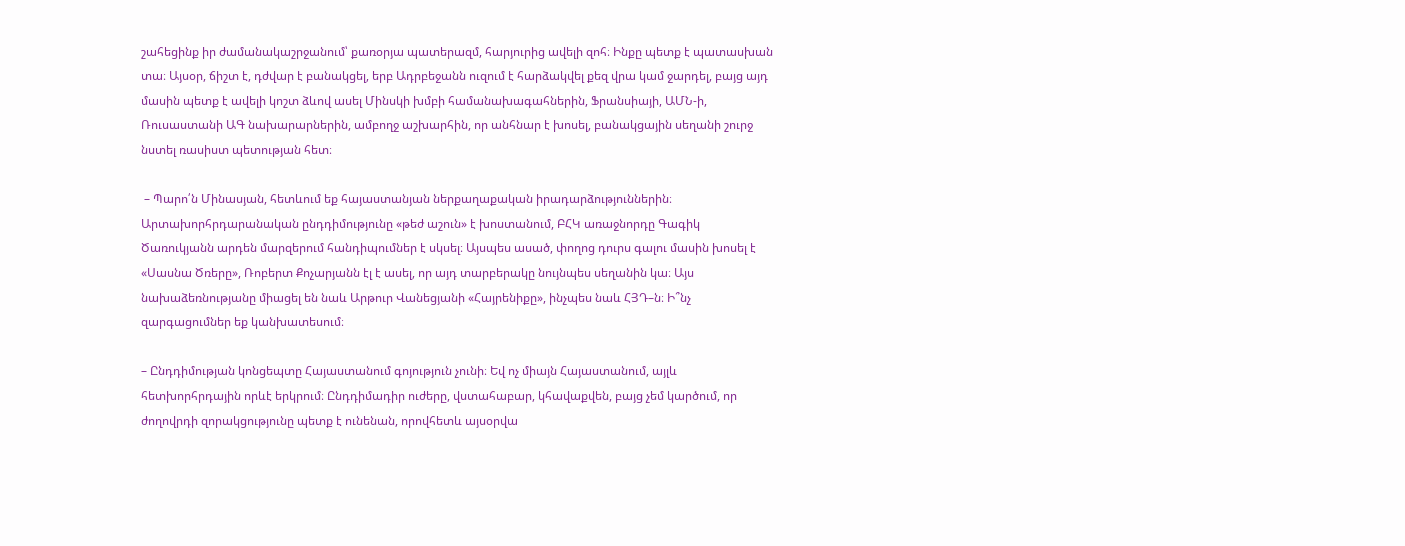շահեցինք իր ժամանակաշրջանում՝ քառօրյա պատերազմ, հարյուրից ավելի զոհ։ Ինքը պետք է պատասխան տա։ Այսօր, ճիշտ է, դժվար է բանակցել, երբ Ադրբեջանն ուզում է հարձակվել քեզ վրա կամ ջարդել, բայց այդ մասին պետք է ավելի կոշտ ձևով ասել Մինսկի խմբի համանախագահներին, Ֆրանսիայի, ԱՄՆ‑ի, Ռուսաստանի ԱԳ նախարարներին, ամբողջ աշխարհին, որ անհնար է խոսել, բանակցային սեղանի շուրջ նստել ռասիստ պետության հետ։

 – Պարո՛ն Մինասյան, հետևում եք հայաստանյան ներքաղաքական իրադարձություններին։ Արտախորհրդարանական ընդդիմությունը «թեժ աշուն» է խոստանում, ԲՀԿ առաջնորդը Գագիկ Ծառուկյանն արդեն մարզերում հանդիպումներ է սկսել։ Այսպես ասած, փողոց դուրս գալու մասին խոսել է «Սասնա Ծռերը», Ռոբերտ Քոչարյանն էլ է ասել, որ այդ տարբերակը նույնպես սեղանին կա։ Այս նախաձեռնությանը միացել են նաև Արթուր Վանեցյանի «Հայրենիքը», ինչպես նաև ՀՅԴ–ն։ Ի՞նչ զարգացումներ եք կանխատեսում։

– Ընդդիմության կոնցեպտը Հայաստանում գոյություն չունի։ Եվ ոչ միայն Հայաստանում, այլև հետխորհրդային որևէ երկրում։ Ընդդիմադիր ուժերը, վստահաբար, կհավաքվեն, բայց չեմ կարծում, որ ժողովրդի զորակցությունը պետք է ունենան, որովհետև այսօրվա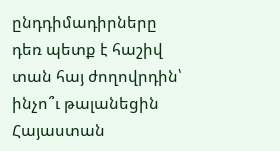ընդդիմադիրները դեռ պետք է հաշիվ տան հայ ժողովրդին՝ ինչո՞ւ թալանեցին Հայաստան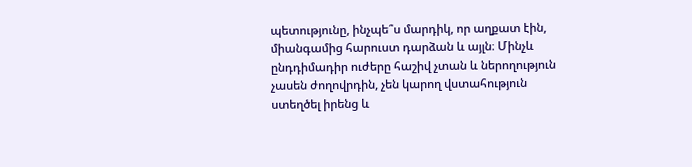պետությունը, ինչպե՞ս մարդիկ, որ աղքատ էին, միանգամից հարուստ դարձան և այլն։ Մինչև ընդդիմադիր ուժերը հաշիվ չտան և ներողություն չասեն ժողովրդին, չեն կարող վստահություն ստեղծել իրենց և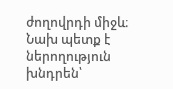ժողովրդի միջև։ Նախ պետք է ներողություն խնդրեն՝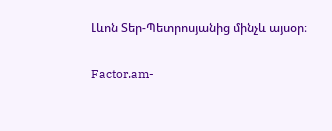Լևոն Տեր-Պետրոսյանից մինչև այսօր։

Factor.am-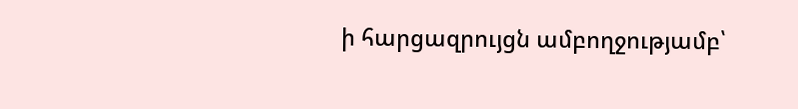ի հարցազրույցն ամբողջությամբ՝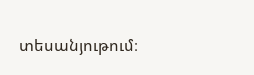տեսանյութում։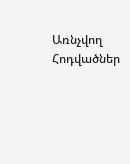Առնչվող Հոդվածներ